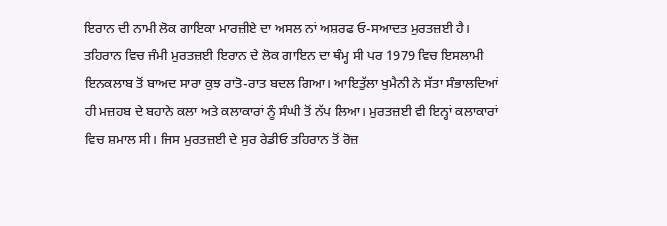ਇਰਾਨ ਦੀ ਨਾਮੀ ਲੋਕ ਗਾਇਕਾ ਮਾਰਜ਼ੀਏ ਦਾ ਅਸਲ ਨਾਂ ਅਸ਼ਰਫ ਓ-ਸਆਦਤ ਮੁਰਤਜ਼ਈ ਹੈ। ਤਹਿਰਾਨ ਵਿਚ ਜੰਮੀ ਮੁਰਤਜ਼ਈ ਇਰਾਨ ਦੇ ਲੋਕ ਗਾਇਨ ਦਾ ਥੰਮ੍ਹ ਸੀ ਪਰ 1979 ਵਿਚ ਇਸਲਾਮੀ ਇਨਕਲਾਬ ਤੋਂ ਬਾਅਦ ਸਾਰਾ ਕੁਝ ਰਾਤੋ-ਰਾਤ ਬਦਲ ਗਿਆ। ਆਇਤੁੱਲਾ ਖੁਮੈਨੀ ਨੇ ਸੱਤਾ ਸੰਭਾਲਦਿਆਂ ਹੀ ਮਜ਼ਹਬ ਦੇ ਬਹਾਨੇ ਕਲਾ ਅਤੇ ਕਲਾਕਾਰਾਂ ਨੂੰ ਸੰਘੀ ਤੋਂ ਨੱਪ ਲਿਆ। ਮੁਰਤਜ਼ਈ ਵੀ ਇਨ੍ਹਾਂ ਕਲਾਕਾਰਾਂ ਵਿਚ ਸ਼ਮਾਲ ਸੀ। ਜਿਸ ਮੁਰਤਜ਼ਈ ਦੇ ਸੁਰ ਰੇਡੀਓ ਤਹਿਰਾਨ ਤੋਂ ਰੋਜ਼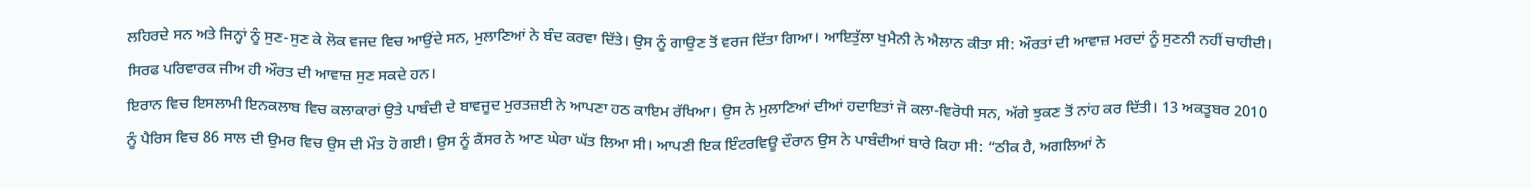ਲਹਿਰਦੇ ਸਨ ਅਤੇ ਜਿਨ੍ਹਾਂ ਨੂੰ ਸੁਣ-ਸੁਣ ਕੇ ਲੋਕ ਵਜਦ ਵਿਚ ਆਉਂਦੇ ਸਨ, ਮੁਲਾਣਿਆਂ ਨੇ ਬੰਦ ਕਰਵਾ ਦਿੱਤੇ। ਉਸ ਨੂੰ ਗਾਉਣ ਤੋਂ ਵਰਜ ਦਿੱਤਾ ਗਿਆ। ਆਇਤੁੱਲਾ ਖੁਮੈਨੀ ਨੇ ਐਲਾਨ ਕੀਤਾ ਸੀ: ਔਰਤਾਂ ਦੀ ਆਵਾਜ਼ ਮਰਦਾਂ ਨੂੰ ਸੁਣਨੀ ਨਹੀਂ ਚਾਹੀਦੀ। ਸਿਰਫ ਪਰਿਵਾਰਕ ਜੀਅ ਹੀ ਔਰਤ ਦੀ ਆਵਾਜ਼ ਸੁਣ ਸਕਦੇ ਹਨ।
ਇਰਾਨ ਵਿਚ ਇਸਲਾਮੀ ਇਨਕਲਾਬ ਵਿਚ ਕਲਾਕਾਰਾਂ ਉਤੇ ਪਾਬੰਦੀ ਦੇ ਬਾਵਜੂਦ ਮੁਰਤਜ਼ਈ ਨੇ ਆਪਣਾ ਹਠ ਕਾਇਮ ਰੱਖਿਆ। ਉਸ ਨੇ ਮੁਲਾਣਿਆਂ ਦੀਆਂ ਹਦਾਇਤਾਂ ਜੋ ਕਲਾ-ਵਿਰੋਧੀ ਸਨ, ਅੱਗੇ ਝੁਕਣ ਤੋਂ ਨਾਂਹ ਕਰ ਦਿੱਤੀ। 13 ਅਕਤੂਬਰ 2010 ਨੂੰ ਪੈਰਿਸ ਵਿਚ 86 ਸਾਲ ਦੀ ਉਮਰ ਵਿਚ ਉਸ ਦੀ ਮੌਤ ਹੋ ਗਈ। ਉਸ ਨੂੰ ਕੈਂਸਰ ਨੇ ਆਣ ਘੇਰਾ ਘੱਤ ਲਿਆ ਸੀ। ਆਪਣੀ ਇਕ ਇੰਟਰਵਿਊ ਦੌਰਾਨ ਉਸ ਨੇ ਪਾਬੰਦੀਆਂ ਬਾਰੇ ਕਿਹਾ ਸੀ: “ਠੀਕ ਹੈ, ਅਗਲਿਆਂ ਨੇ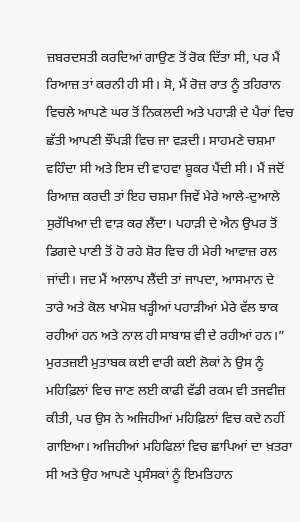ਜ਼ਬਰਦਸਤੀ ਕਰਦਿਆਂ ਗਾਉਣ ਤੋਂ ਰੋਕ ਦਿੱਤਾ ਸੀ, ਪਰ ਮੈਂ ਰਿਆਜ਼ ਤਾਂ ਕਰਨੀ ਹੀ ਸੀ। ਸੋ, ਮੈਂ ਰੋਜ਼ ਰਾਤ ਨੂੰ ਤਹਿਰਾਨ ਵਿਚਲੇ ਆਪਣੇ ਘਰ ਤੋਂ ਨਿਕਲਦੀ ਅਤੇ ਪਹਾੜੀ ਦੇ ਪੈਰਾਂ ਵਿਚ ਛੱਤੀ ਆਪਣੀ ਝੌਂਪੜੀ ਵਿਚ ਜਾ ਵੜਦੀ। ਸਾਹਮਣੇ ਚਸ਼ਮਾ ਵਹਿੰਦਾ ਸੀ ਅਤੇ ਇਸ ਦੀ ਵਾਹਵਾ ਸ਼ੂਕਰ ਪੈਂਦੀ ਸੀ। ਮੈਂ ਜਦੋਂ ਰਿਆਜ਼ ਕਰਦੀ ਤਾਂ ਇਹ ਚਸ਼ਮਾ ਜਿਵੇਂ ਮੇਰੇ ਆਲੇ-ਦੁਆਲੇ ਸੁਰੱਖਿਆ ਦੀ ਵਾੜ ਕਰ ਲੈਂਦਾ। ਪਹਾੜੀ ਦੇ ਐਨ ਉਪਰ ਤੋਂ ਡਿਗਦੇ ਪਾਣੀ ਤੋਂ ਹੋ ਰਹੇ ਸ਼ੋਰ ਵਿਚ ਹੀ ਮੇਰੀ ਆਵਾਜ਼ ਰਲ ਜਾਂਦੀ। ਜਦ ਮੈਂ ਆਲਾਪ ਲੈਂਦੀ ਤਾਂ ਜਾਪਦਾ, ਆਸਮਾਨ ਦੇ ਤਾਰੇ ਅਤੇ ਕੋਲ ਖਾਮੋਸ਼ ਖੜ੍ਹੀਆਂ ਪਹਾੜੀਆਂ ਮੇਰੇ ਵੱਲ ਝਾਕ ਰਹੀਆਂ ਹਨ ਅਤੇ ਨਾਲ ਹੀ ਸਾਬਾਸ਼ ਵੀ ਦੇ ਰਹੀਆਂ ਹਨ।” ਮੁਰਤਜ਼ਈ ਮੁਤਾਬਕ ਕਈ ਵਾਰੀ ਕਈ ਲੋਕਾਂ ਨੇ ਉਸ ਨੂੰ ਮਹਿਫ਼ਿਲਾਂ ਵਿਚ ਜਾਣ ਲਈ ਕਾਫੀ ਵੱਡੀ ਰਕਮ ਵੀ ਤਜਵੀਜ਼ ਕੀਤੀ, ਪਰ ਉਸ ਨੇ ਅਜਿਹੀਆਂ ਮਹਿਫ਼ਿਲਾਂ ਵਿਚ ਕਦੇ ਨਹੀਂ ਗਾਇਆ। ਅਜਿਹੀਆਂ ਮਹਿਫਿਲਾਂ ਵਿਚ ਛਾਪਿਆਂ ਦਾ ਖ਼ਤਰਾ ਸੀ ਅਤੇ ਉਹ ਆਪਣੇ ਪ੍ਰਸੰਸਕਾਂ ਨੂੰ ਇਮਤਿਹਾਨ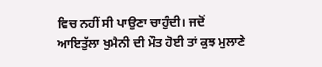ਵਿਚ ਨਹੀਂ ਸੀ ਪਾਉਣਾ ਚਾਹੁੰਦੀ। ਜਦੋਂ ਆਇਤੁੱਲਾ ਖੁਮੈਨੀ ਦੀ ਮੌਤ ਹੋਈ ਤਾਂ ਕੁਝ ਮੁਲਾਣੇ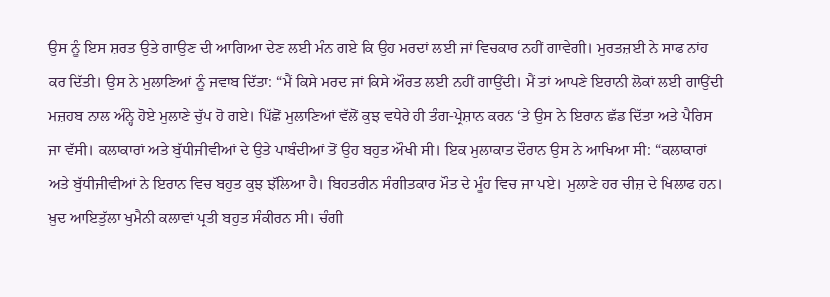ਉਸ ਨੂੰ ਇਸ ਸ਼ਰਤ ਉਤੇ ਗਾਉਣ ਦੀ ਆਗਿਆ ਦੇਣ ਲਈ ਮੰਨ ਗਏ ਕਿ ਉਹ ਮਰਦਾਂ ਲਈ ਜਾਂ ਵਿਚਕਾਰ ਨਹੀਂ ਗਾਵੇਗੀ। ਮੁਰਤਜ਼ਈ ਨੇ ਸਾਫ ਨਾਂਹ ਕਰ ਦਿੱਤੀ। ਉਸ ਨੇ ਮੁਲਾਣਿਆਂ ਨੂੰ ਜਵਾਬ ਦਿੱਤਾ: “ਮੈਂ ਕਿਸੇ ਮਰਦ ਜਾਂ ਕਿਸੇ ਔਰਤ ਲਈ ਨਹੀਂ ਗਾਉਂਦੀ। ਮੈਂ ਤਾਂ ਆਪਣੇ ਇਰਾਨੀ ਲੋਕਾਂ ਲਈ ਗਾਉਂਦੀ ਮਜ਼ਹਬ ਨਾਲ ਅੰਨ੍ਹੇ ਹੋਏ ਮੁਲਾਣੇ ਚੁੱਪ ਹੋ ਗਏ। ਪਿੱਛੋਂ ਮੁਲਾਣਿਆਂ ਵੱਲੋਂ ਕੁਝ ਵਧੇਰੇ ਹੀ ਤੰਗ-ਪ੍ਰੇਸ਼ਾਨ ਕਰਨ ‘ਤੇ ਉਸ ਨੇ ਇਰਾਨ ਛੱਡ ਦਿੱਤਾ ਅਤੇ ਪੈਰਿਸ ਜਾ ਵੱਸੀ। ਕਲਾਕਾਰਾਂ ਅਤੇ ਬੁੱਧੀਜੀਵੀਆਂ ਦੇ ਉਤੇ ਪਾਬੰਦੀਆਂ ਤੋਂ ਉਹ ਬਹੁਤ ਔਖੀ ਸੀ। ਇਕ ਮੁਲਾਕਾਤ ਦੌਰਾਨ ਉਸ ਨੇ ਆਖਿਆ ਸੀ: “ਕਲਾਕਾਰਾਂ ਅਤੇ ਬੁੱਧੀਜੀਵੀਆਂ ਨੇ ਇਰਾਨ ਵਿਚ ਬਹੁਤ ਕੁਝ ਝੱਲਿਆ ਹੈ। ਬਿਹਤਰੀਨ ਸੰਗੀਤਕਾਰ ਮੌਤ ਦੇ ਮੂੰਹ ਵਿਚ ਜਾ ਪਏ। ਮੁਲਾਣੇ ਹਰ ਚੀਜ਼ ਦੇ ਖਿਲਾਫ ਹਨ। ਖ਼ੁਦ ਆਇਤੁੱਲਾ ਖੁਮੈਨੀ ਕਲਾਵਾਂ ਪ੍ਰਤੀ ਬਹੁਤ ਸੰਕੀਰਨ ਸੀ। ਚੰਗੀ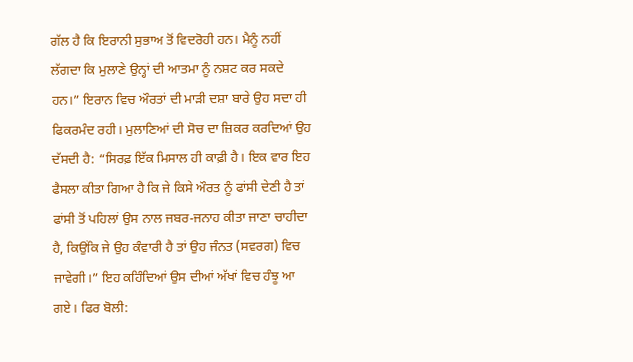ਗੱਲ ਹੈ ਕਿ ਇਰਾਨੀ ਸੁਭਾਅ ਤੋਂ ਵਿਦਰੋਹੀ ਹਨ। ਮੈਨੂੰ ਨਹੀਂ ਲੱਗਦਾ ਕਿ ਮੁਲਾਣੇ ਉਨ੍ਹਾਂ ਦੀ ਆਤਮਾ ਨੂੰ ਨਸ਼ਟ ਕਰ ਸਕਦੇ ਹਨ।” ਇਰਾਨ ਵਿਚ ਔਰਤਾਂ ਦੀ ਮਾੜੀ ਦਸ਼ਾ ਬਾਰੇ ਉਹ ਸਦਾ ਹੀ ਫਿਕਰਮੰਦ ਰਹੀ। ਮੁਲਾਣਿਆਂ ਦੀ ਸੋਚ ਦਾ ਜ਼ਿਕਰ ਕਰਦਿਆਂ ਉਹ ਦੱਸਦੀ ਹੈ: “ਸਿਰਫ਼ ਇੱਕ ਮਿਸਾਲ ਹੀ ਕਾਫ਼ੀ ਹੈ। ਇਕ ਵਾਰ ਇਹ ਫੈਸਲਾ ਕੀਤਾ ਗਿਆ ਹੈ ਕਿ ਜੇ ਕਿਸੇ ਔਰਤ ਨੂੰ ਫਾਂਸੀ ਦੇਣੀ ਹੈ ਤਾਂ ਫਾਂਸੀ ਤੋਂ ਪਹਿਲਾਂ ਉਸ ਨਾਲ ਜਬਰ-ਜਨਾਹ ਕੀਤਾ ਜਾਣਾ ਚਾਹੀਦਾ ਹੈ, ਕਿਉਂਕਿ ਜੇ ਉਹ ਕੰਵਾਰੀ ਹੈ ਤਾਂ ਉਹ ਜੰਨਤ (ਸਵਰਗ) ਵਿਚ ਜਾਵੇਗੀ।” ਇਹ ਕਹਿੰਦਿਆਂ ਉਸ ਦੀਆਂ ਅੱਖਾਂ ਵਿਚ ਹੰਝੂ ਆ ਗਏ। ਫਿਰ ਬੋਲੀ: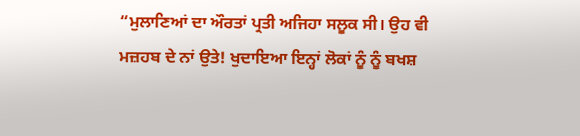“ਮੁਲਾਣਿਆਂ ਦਾ ਔਰਤਾਂ ਪ੍ਰਤੀ ਅਜਿਹਾ ਸਲੂਕ ਸੀ। ਉਹ ਵੀ ਮਜ਼ਹਬ ਦੇ ਨਾਂ ਉਤੇ! ਖੁਦਾਇਆ ਇਨ੍ਹਾਂ ਲੋਕਾਂ ਨੂੰ ਨੂੰ ਬਖਸ਼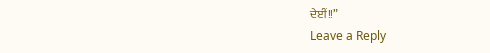ਦੇਈਂ!!”
Leave a Reply